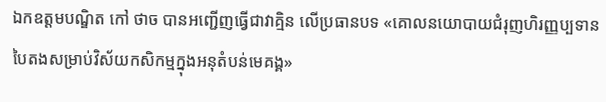ឯកឧត្តមបណ្ឌិត កៅ ថាច បានអញ្ជើញធ្វើជាវាគ្មិន លើប្រធានបទ «គោលនយោបាយជំរុញហិរញ្ញប្បទានបៃតងសម្រាប់វិស័យកសិកម្មក្នុងអនុតំបន់មេគង្គ»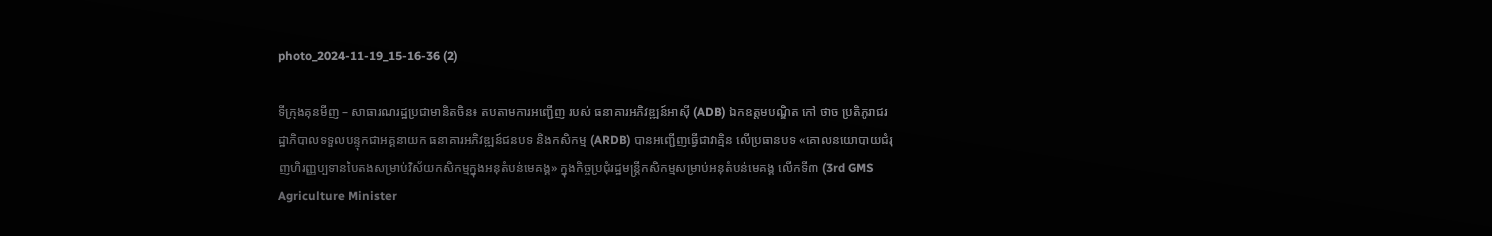photo_2024-11-19_15-16-36 (2)

ទីក្រុងគុនមីញ – សាធារណរដ្ឋប្រជាមានិតចិន៖ តបតាមការអញ្ជើញ របស់ ធនាគារអភិវឌ្ឍន៍អាស៊ី (ADB) ឯកឧត្តមបណ្ឌិត កៅ ថាច ប្រតិភូរាជរដ្ឋាភិបាលទទួលបន្ទុកជាអគ្គនាយក ធនាគារអភិវឌ្ឍន៍ជនបទ និងកសិកម្ម (ARDB) បានអញ្ជើញធ្វើជាវាគ្មិន លើប្រធានបទ «គោលនយោបាយជំរុញហិរញ្ញប្បទានបៃតងសម្រាប់វិស័យកសិកម្មក្នុងអនុតំបន់មេគង្គ» ក្នុងកិច្ចប្រជុំរដ្ឋមន្រ្តីកសិកម្មសម្រាប់អនុតំបន់មេគង្គ លើកទី៣ (3rd GMS Agriculture Minister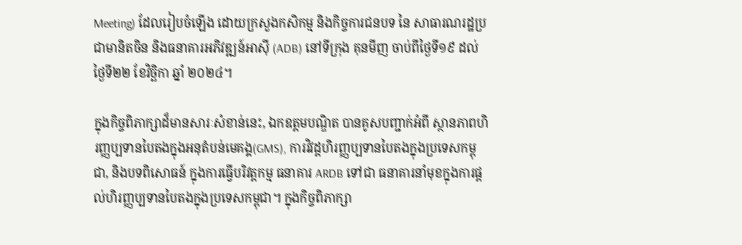Meeting) ដែលរៀបចំឡើង ដោយក្រសួងកសិកម្ម និងកិច្ចការជនបទ នៃ សាធារណរដ្ឋប្រជាមានិតចិន និងធនាគារអភិវឌ្ឍន៍អាស៊ី (ADB) នៅទីក្រុង គុនមីញ ចាប់ពីថ្ងៃទី១៩ ដល់ ថ្ងៃទី២២ ខែវិច្ឆិកា ឆ្នាំ ២០២៤។

ក្នុងកិច្ចពិភាក្សាដ៏មានសារៈសំខាន់នេះ, ឯកឧត្តមបណ្ឌិត បានគូសបញ្ជាក់អំពី ស្ថានភាពហិរញ្ញប្បទានបៃតងក្នុងអនុតំបន់មេគង្គ(GMS), ការវិវដ្ដហិរញ្ញប្បទានបៃតងក្នុងប្រទេសកម្ពុជា, និងបទពិសោធន៍ ក្នុងការធ្វើបរិវត្តកម្ម ធនាគារ ARDB ទៅជា ធនាគារនាំមុខក្នុងការផ្តល់ហិរញ្ញប្បទានបៃតងក្នុងប្រទេសកម្ពុជា។ ក្នុងកិច្ចពិភាក្សា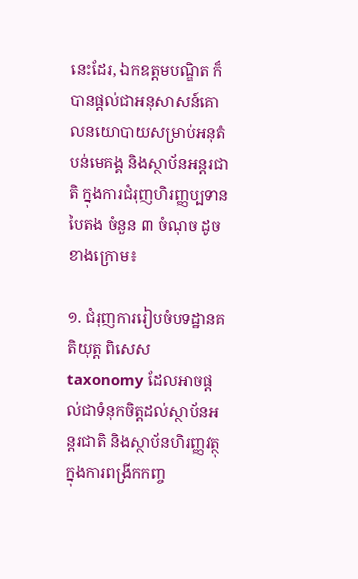នេះដែរ, ឯកឧត្តមបណ្ឌិត ក៏បានផ្តល់ជាអនុសាសន៍គោលនយោបាយសម្រាប់អនុតំបន់មេគង្គ និងស្ថាប័នអន្តរជាតិ ក្នុងការជំរុញហិរញ្ញប្បទានបៃតង ចំនួន ៣ ចំណុច ដូចខាងក្រោម៖

១. ជំរុញការរៀបចំបទដ្ឋានគតិយុត្ត ពិសេស taxonomy ដែលអាចផ្តល់ជាទំនុកចិត្តដល់ស្ថាប័នអន្តរជាតិ និងស្ថាប័នហិរញ្ញវត្ថុ ក្នុងការពង្រីកកញ្ច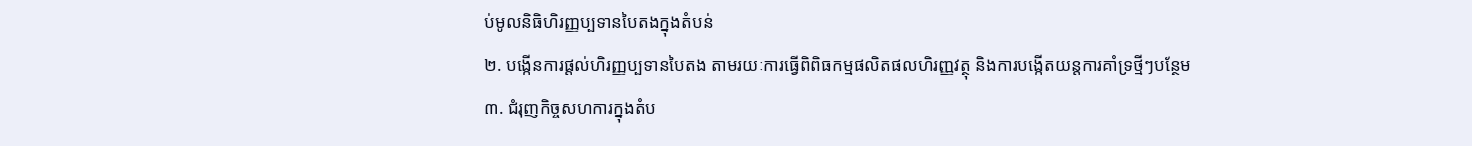ប់មូលនិធិហិរញ្ញប្បទានបៃតងក្នុងតំបន់
២. បង្កើនការផ្តល់ហិរញ្ញប្បទានបៃតង តាមរយៈការធ្វើពិពិធកម្មផលិតផលហិរញ្ញវត្ថុ និងការបង្កើតយន្តការគាំទ្រថ្មីៗបន្ថែម
៣. ជំរុញកិច្ចសហការក្នុងតំប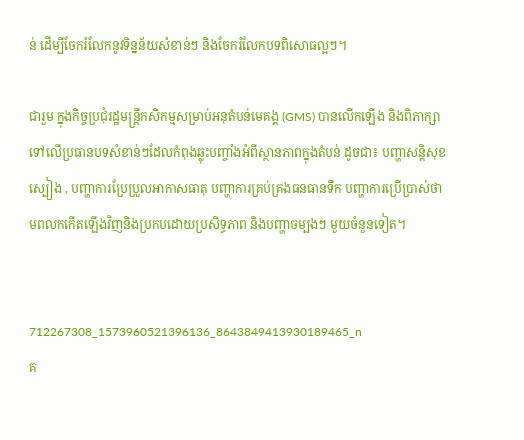ន់ ដើម្បីចែករំលែកនូវទិន្នន័យសំខាន់ៗ និងចែករំលែកបទពិសោធល្អៗ។

ជារួម ក្នុងកិច្ចប្រជុំរដ្ឋមន្រ្តីកសិកម្មសម្រាប់អនុតំបន់មេគង្គ (GMS) បានលើកឡើង និងពិភាក្សាទៅលើប្រធានបទសំខាន់ៗដែលកំពុងឆ្លុះបញ្ចាំងអំពីស្ថានភាពក្នុងតំបន់ ដូចជា៖ បញ្ហាសន្តិសុខស្បៀង , បញ្ហាការប្រែប្រួលអាកាសធាតុ បញ្ហាការគ្រប់គ្រងធនធានទឹក បញ្ហាការប្រើប្រាស់ថាមពលកកើតឡើងវិញនិងប្រកបដោយប្រសិទ្ធភាព និងបញ្ហាចម្បងៗ មួយចំនួនទៀត។


712267308_1573960521396136_8643849413930189465_n
គ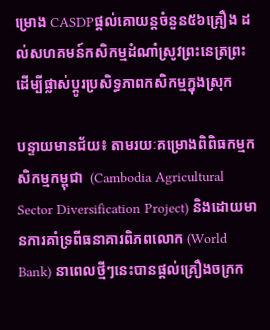ម្រោង CASDPផ្តល់គោយន្តចំនួន៥៦គ្រឿង ដល់សហគមន៍កសិកម្មដំណាំស្រូវព្រះនេត្រព្រះ ដើម្បីផ្លាស់ប្តូរប្រសិទ្ធភាពកសិកម្មក្នុងស្រុក

បន្ទាយមានជ័យ៖ តាមរយៈគម្រោងពិពិធកម្មកសិកម្មកម្ពុជា  (Cambodia Agricultural Sector Diversification Project) និងដោយមានការគាំទ្រពីធនាគារពិភពលោក (World Bank) នាពេលថ្មីៗនេះបានផ្តល់គ្រឿងចក្រក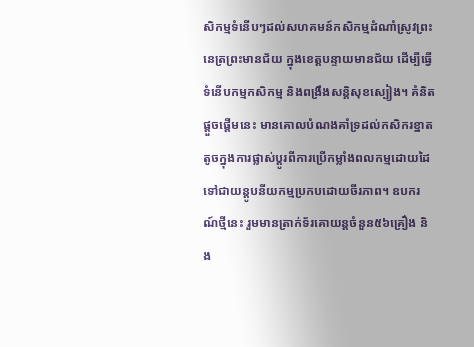សិកម្មទំនើបៗដល់សហគមន៍កសិកម្មដំណាំស្រូវព្រះនេត្រព្រះមានជ័យ ក្នុងខេត្តបន្ទាយមានជ័យ ដើម្បីធ្វើទំនើបកម្មកសិកម្ម និងពង្រឹងសន្តិសុខស្បៀង។ គំនិតផ្តួចផ្តើមនេះ មានគោលបំណងគាំទ្រដល់កសិករខ្នាតតូចក្នុងការផ្លាស់ប្តូរពីការប្រើកម្លាំងពលកម្មដោយដៃទៅជាយន្តូបនីយកម្មប្រកបដោយចីរភាព។ ឧបករណ៍ថ្មីនេះ រួមមានត្រាក់ទ័រគោយន្តចំនួន៥៦គ្រឿង និង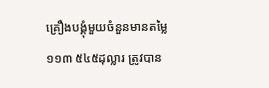គ្រឿងបង្គុំមួយចំនួនមានតម្លៃ១១៣ ៥៤៥ដុល្លារ ត្រូវបាន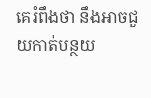គេរំពឹងថា នឹងអាចជួយកាត់បន្ថយ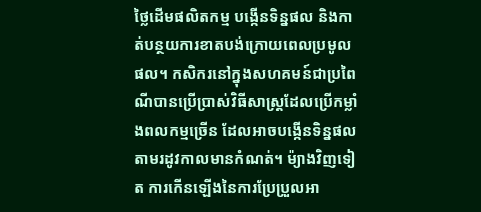ថ្លៃដើមផលិតកម្ម បង្កើនទិន្នផល និងកាត់បន្ថយការខាតបង់ក្រោយពេលប្រមូលផល។ កសិករនៅក្នុងសហគមន៍ជាប្រពៃណីបានប្រើប្រាស់វិធីសាស្រ្តដែលប្រើកម្លាំងពលកម្មច្រើន ដែលអាចបង្កើនទិន្នផលតាមរដូវកាលមានកំណត់។ ម៉្យាងវិញទៀត ការកើនឡើងនៃការប្រែប្រួលអា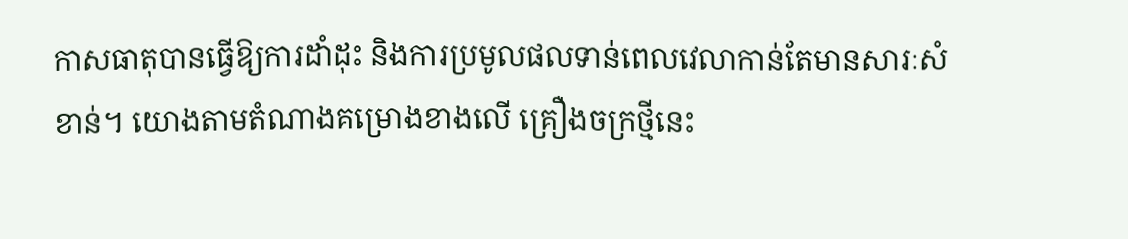កាសធាតុបានធ្វើឱ្យការដាំដុះ និងការប្រមូលផលទាន់ពេលវេលាកាន់តែមានសារៈសំខាន់។ យោងតាមតំណាងគម្រោងខាងលើ គ្រឿងចក្រថ្មីនេះ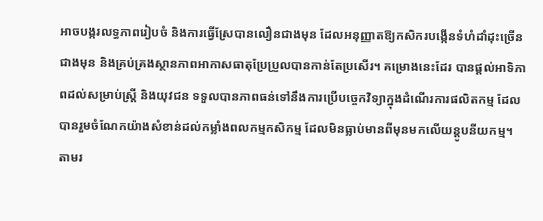អាចបង្ករលទ្ធភាពរៀបចំ និងការធ្វើស្រែបានលឿនជាងមុន ដែលអនុញ្ញាតឱ្យកសិករបង្កើនទំហំដាំដុះច្រើនជាងមុន និងគ្រប់គ្រងស្ថានភាពអាកាសធាតុប្រែប្រួលបានកាន់តែប្រសើរ។ គម្រោងនេះដែរ បានផ្តល់អាទិភាពដល់សម្រាប់ស្ត្រី និងយុវជន ទទួលបានភាពធន់ទៅនឹងការប្រើបច្ចេកវិទ្យាក្នុងដំណើរការផលិតកម្ម ដែលបានរួមចំណែកយ៉ាងសំខាន់ដល់កម្លាំងពលកម្មកសិកម្ម ដែលមិនធ្លាប់មានពីមុនមកលើយន្តូបនីយកម្ម។ តាមរ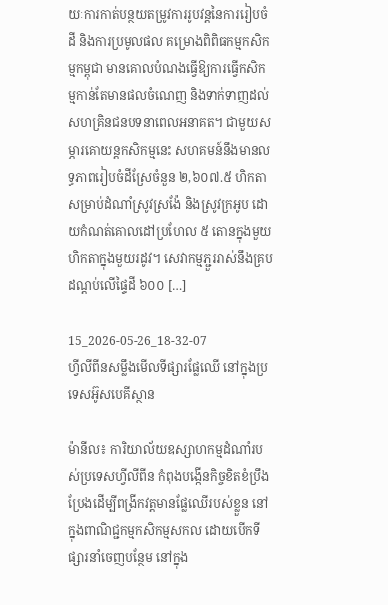យៈការកាត់បន្ថយតម្រូវការរូបវន្តនៃការរៀបចំដី និងការប្រមូលផល គម្រោងពិពិធកម្មកសិកម្មកម្ពុជា មានគោលបំណងធ្វើឱ្យការធ្វើកសិកម្មកាន់តែមានផលចំណេញ និងទាក់ទាញដល់សហគ្រិនជនបទនាពេលអនាគត។ ជាមួយសម្ភារគោយន្តកសិកម្មនេះ សហគមន៍នឹងមានលទ្ធភាពរៀបចំដីស្រែចំនួន ២,៦០៧.៥ ហិកតាសម្រាប់ដំណាំស្រូវស្រង៉ែ និងស្រូវក្រអូប ដោយកំណត់គោលដៅប្រហែល ៥ តោនក្នុងមួយហិកតាក្នុងមួយរដូវ។ សេវាកម្មភ្ជួររាស់នឹងគ្របដណ្តប់លើផ្ទៃដី ៦០០ […]

15_2026-05-26_18-32-07
ហ្វីលីពីនសម្លឹងមើលទីផ្សារផ្លែឈើ នៅក្នុងប្រទេសអ៊ូសបេគីស្ថាន

ម៉ានីល៖ ការិយាល័យឧស្សាហកម្មដំណាំរបស់ប្រទេសហ្វីលីពីន កំពុងបង្កើនកិច្ចខិតខំប្រឹងប្រែងដើម្បីពង្រីកវត្តមានផ្លែឈើរបស់ខ្លួន នៅក្នុងពាណិជ្ជកម្មកសិកម្មសកល ដោយបើកទីផ្សារនាំចេញបន្ថែម នៅក្នុង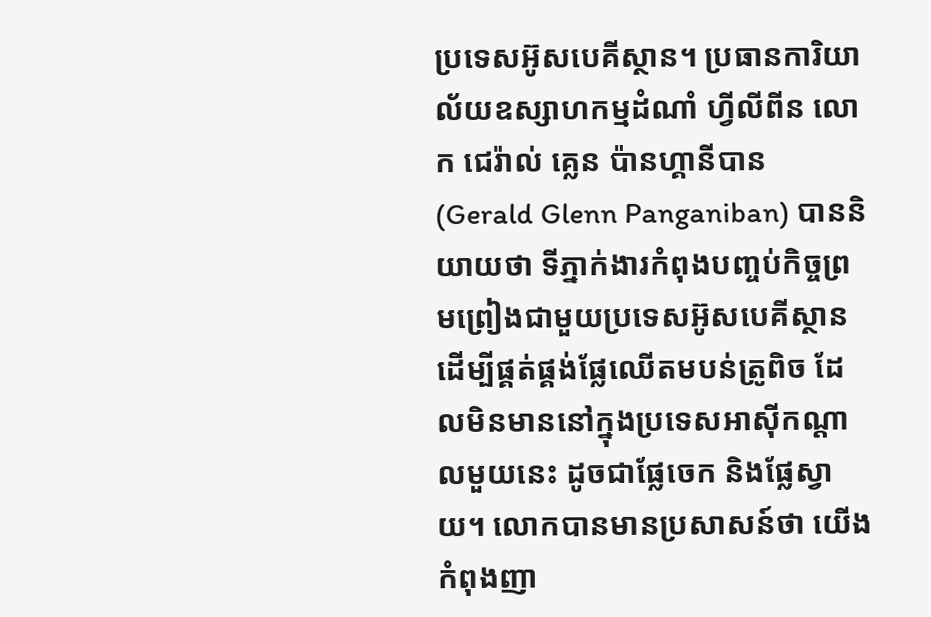ប្រទេសអ៊ូសបេគីស្ថាន។ ប្រធានការិយាល័យឧស្សាហកម្មដំណាំ ហ្វីលីពីន លោក ជេរ៉ាល់ គ្លេន ប៉ានហ្គានីបាន (Gerald Glenn Panganiban) បាននិយាយថា ទីភ្នាក់ងារកំពុងបញ្ចប់កិច្ចព្រមព្រៀងជាមួយប្រទេសអ៊ូសបេគីស្ថាន ដើម្បីផ្គត់ផ្គង់ផ្លែឈើតមបន់ត្រូពិច ដែលមិនមាននៅក្នុងប្រទេសអាស៊ីកណ្តាលមួយនេះ ដូចជាផ្លែចេក និងផ្លែស្វាយ។ លោកបានមានប្រសាសន៍ថា យើងកំពុងញា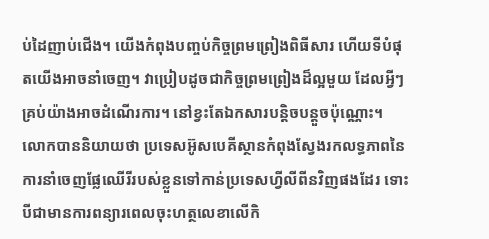ប់ដៃញាប់ជើង។ យើងកំពុងបញ្ចប់កិច្ចព្រមព្រៀងពិធីសារ ហើយទីបំផុតយើងអាចនាំចេញ។ វាប្រៀបដូចជាកិច្ចព្រមព្រៀងដ៏ល្អមួយ ដែលអ្វីៗគ្រប់យ៉ាងអាចដំណើរការ។ នៅខ្វះតែឯកសារបន្តិចបន្តួចប៉ុណ្ណោះ។ លោកបាននិយាយថា ប្រទេសអ៊ូសបេគីស្ថានកំពុងស្វែងរកលទ្ធភាពនៃការនាំចេញផ្លែឈើរីរបស់ខ្លួនទៅកាន់ប្រទេសហ្វីលីពីនវិញផងដែរ ទោះបីជាមានការពន្យារពេលចុះហត្ថលេខាលើកិ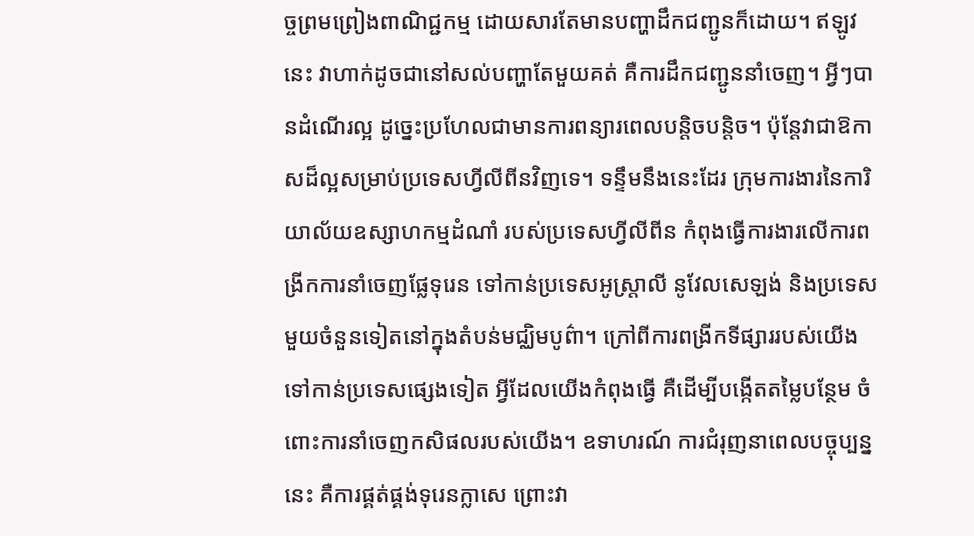ច្ចព្រមព្រៀងពាណិជ្ជកម្ម ដោយសារតែមានបញ្ហាដឹកជញ្ជូនក៏ដោយ។ ឥឡូវនេះ វាហាក់ដូចជានៅសល់បញ្ហាតែមួយគត់ គឺការដឹកជញ្ជូននាំចេញ។ អ្វីៗបានដំណើរល្អ ដូច្នេះប្រហែលជាមានការពន្យារពេលបន្តិចបន្តិច។ ប៉ុន្តែវាជាឱកាសដ៏ល្អសម្រាប់ប្រទេសហ្វីលីពីនវិញទេ។ ទន្ទឹមនឹងនេះដែរ ក្រុមការងារនៃការិយាល័យឧស្សាហកម្មដំណាំ របស់ប្រទេសហ្វីលីពីន កំពុងធ្វើការងារលើការពង្រីកការនាំចេញផ្លែទុរេន ទៅកាន់ប្រទេសអូស្ត្រាលី នូវែលសេឡង់ និងប្រទេសមួយចំនួនទៀតនៅក្នុងតំបន់មជ្ឈិមបូព៌ា។ ក្រៅពីការពង្រីកទីផ្សាររបស់យើងទៅកាន់ប្រទេសផ្សេងទៀត អ្វីដែលយើងកំពុងធ្វើ គឺដើម្បីបង្កើតតម្លៃបន្ថែម ចំពោះការនាំចេញកសិផលរបស់យើង។ ឧទាហរណ៍ ការជំរុញនាពេលបច្ចុប្បន្ននេះ គឺការផ្គត់ផ្គង់ទុរេនក្លាសេ ព្រោះវា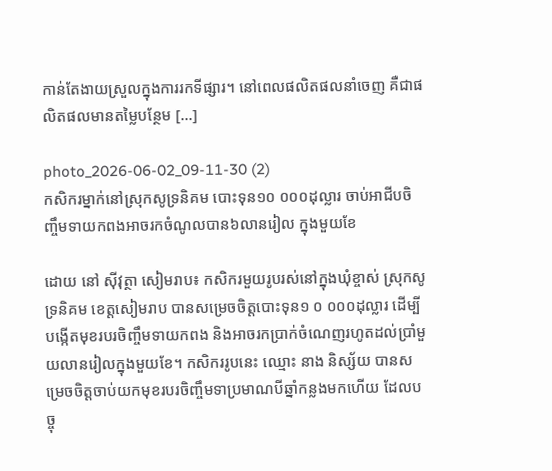កាន់តែងាយស្រួលក្នុងការរកទីផ្សារ។ នៅពេលផលិតផលនាំចេញ គឺជាផលិតផលមានតម្លៃបន្ថែម […]

photo_2026-06-02_09-11-30 (2)
កសិករម្នាក់នៅស្រុកសូទ្រនិគម បោះទុន១០ ០០០ដុល្លារ ចាប់អាជីបចិញ្ចឹមទាយកពងអាចរកចំណូលបាន៦លានរៀល ក្នុងមួយខែ

ដោយ នៅ ស៊ីវុត្ថា សៀមរាប៖ កសិករមួយរូបរស់នៅក្នុងឃុំខ្ចាស់ ស្រុកសូទ្រនិគម ខេត្តសៀមរាប បានសម្រេចចិត្តបោះទុន១ ០ ០០០ដុល្លារ ដើម្បីបង្កើតមុខរបរចិញ្ចឹមទាយកពង និងអាចរកប្រាក់ចំណេញរហូតដល់ប្រាំមួយលានរៀលក្នុងមួយខែ។ កសិកររូបនេះ ឈ្មោះ នាង និស្ស័យ បានសម្រេចចិត្តចាប់យកមុខរបរចិញ្ចឹមទាប្រមាណបីឆ្នាំកន្លងមកហើយ ដែលបច្ចុ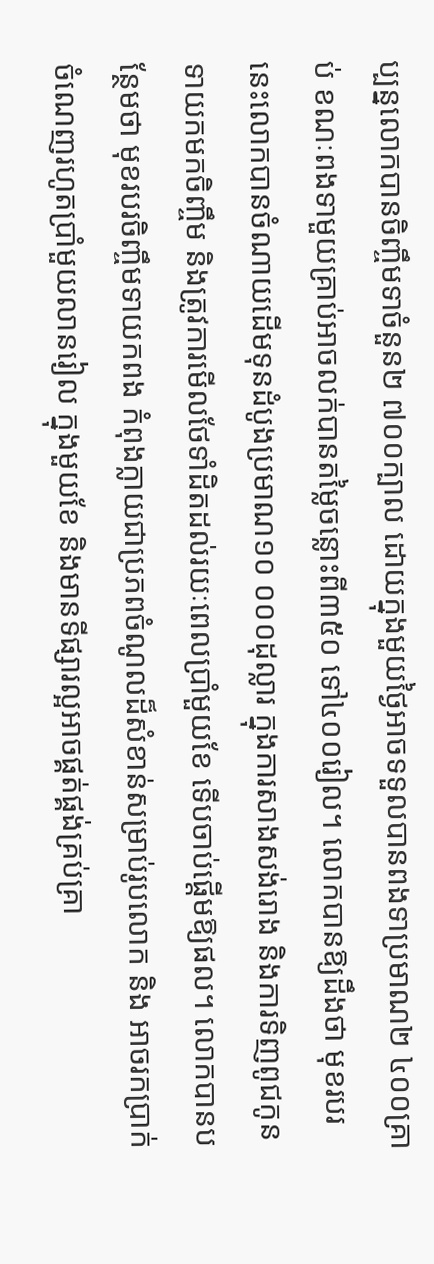ប្បន្នលោកបានចិញ្ចឹមទាចំនួន២ ៧០០ក្បាល ដោយក្នុងមួយថ្ងៃអាចទទួលបានពងទាប្រមាណ២ ៤០០គ្រាប់ ខណៈពងទាមួយគ្រាប់អាចលក់បានតម្លៃចន្លោះពី៣៥០ ទៅ៤០០រៀល។ លោកបានឱ្យដឹងថា មុខរបរនេះលោកបានចំណាយដើមទុនដំបូងប្រមាណ១០ ០០០ដុល្លារ ក្នុងការសាងសង់រោង និងការទិញពូជកូនទាយកមកចិញ្ចឹម និងត្រូវការមើលថែទាំដិតដល់រយៈពេលប្រាំមួយខែ ទើបចាប់ផ្ដើមឱ្យផល។ លោកបានបន្ថែមថា មុខរបរចិញ្ចឹមទាយកពង កំពុងក្លាយជាប្រភពចំណូលដ៏សំខាន់សម្រាប់រូបលោក និង អាចរកប្រាក់ចំណេញរហូតប្រាំមួយលានរៀល ក្នុងមួយខែ និងមានទីផ្សារល្អអាចផ្គត់ផ្គង់គ្រប់គ្រា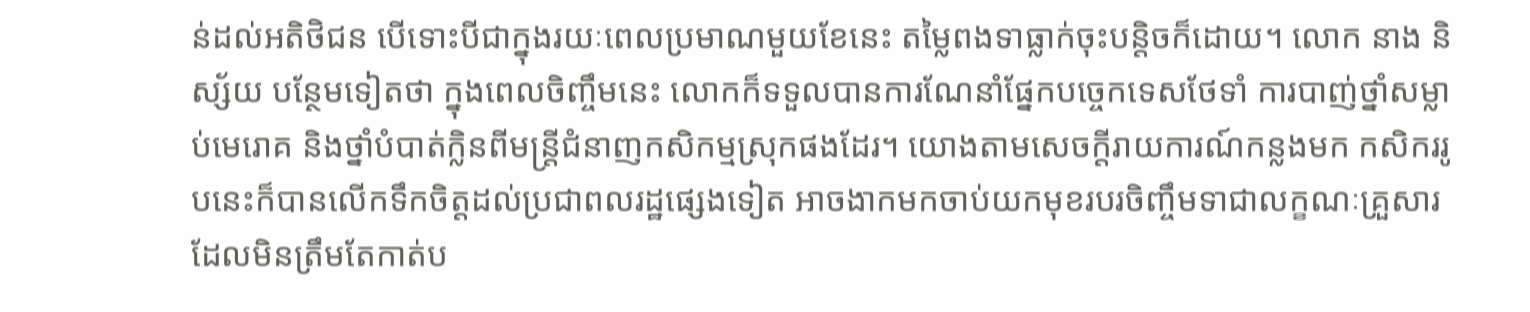ន់ដល់អតិថិជន បើទោះបីជាក្នុងរយៈពេលប្រមាណមួយខែនេះ តម្លៃពងទាធ្លាក់ចុះបន្តិចក៏ដោយ។ លោក នាង និស្ស័យ បន្ថែមទៀតថា ក្នុងពេលចិញ្ចឹមនេះ លោកក៏ទទួលបានការណែនាំផ្នែកបច្ចេកទេសថែទាំ ការបាញ់ថ្នាំសម្លាប់មេរោគ និងថ្នាំបំបាត់ក្លិនពីមន្ត្រីជំនាញកសិកម្មស្រុកផងដែរ។ យោងតាមសេចក្តីរាយការណ៍កន្លងមក កសិកររូបនេះក៏បានលើកទឹកចិត្តដល់ប្រជាពលរដ្ឋផ្សេងទៀត អាចងាកមកចាប់យកមុខរបរចិញ្ចឹមទាជាលក្ខណៈគ្រួសារ ដែលមិនត្រឹមតែកាត់ប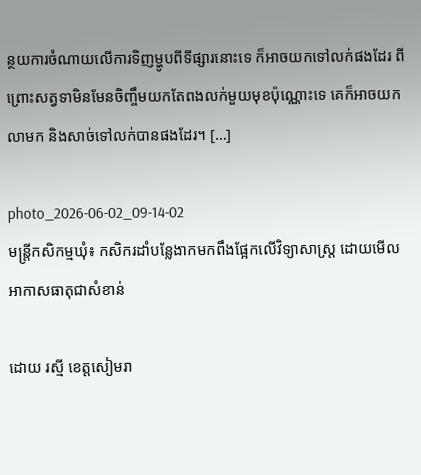ន្ថយការចំណាយលើការទិញម្ហូបពីទីផ្សារនោះទេ ក៏អាចយកទៅលក់ផងដែរ ពីព្រោះសត្វទាមិនមែនចិញ្ចឹមយកតែពងលក់មួយមុខប៉ុណ្ណោះទេ គេក៏អាចយកលាមក និងសាច់ទៅលក់បានផងដែរ។ […]

photo_2026-06-02_09-14-02
មន្រ្តីកសិកម្មឃុំ៖ កសិករដាំបន្លែងាកមកពឹងផ្អែកលើវិទ្យាសាស្រ្ត ដោយមើលអាកាសធាតុជាសំខាន់

ដោយ រស្មី ខេត្តសៀមរា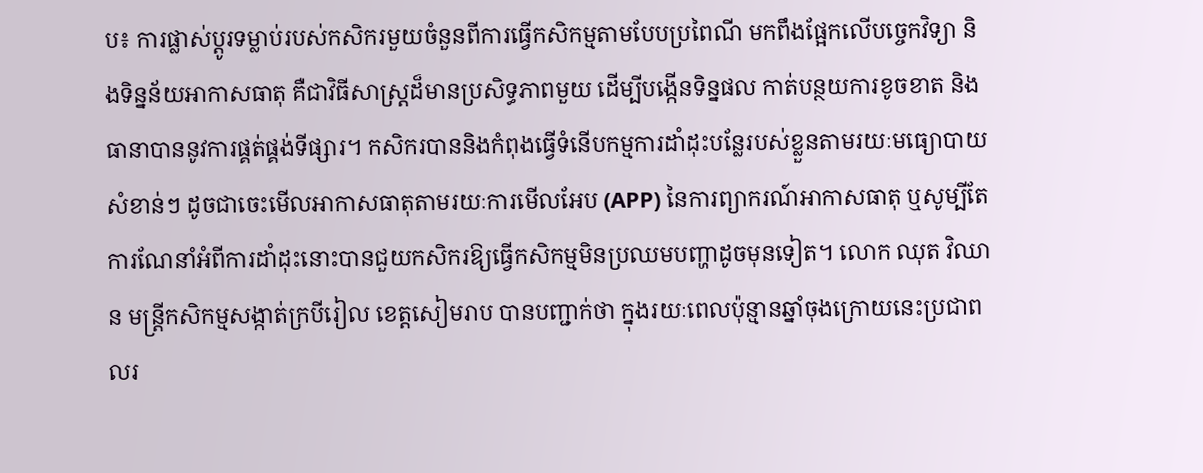ប៖ ការផ្លាស់ប្តូរទម្លាប់របស់កសិករមួយចំនួនពីការធ្វើកសិកម្មតាមបែបប្រពៃណី មកពឹងផ្អែកលើបច្ចេកវិទ្យា និងទិន្នន័យអាកាសធាតុ គឺជាវិធីសាស្រ្តដ៏មានប្រសិទ្ធភាពមួយ ដើម្បីបង្កើនទិន្នផល កាត់បន្ថយការខូចខាត និងធានាបាននូវការផ្គត់ផ្គង់ទីផ្សារ។ កសិករបាននិងកំពុងធ្វើទំនើបកម្មការដាំដុះបន្លែរបស់ខ្លួនតាមរយៈមធ្យោបាយសំខាន់ៗ ដូចជាចេះមើលអាកាសធាតុតាមរយៈការមើលអែប (APP) នៃការព្យាករណ៍អាកាសធាតុ ឬសូម្បីតែការណែនាំអំពីការដាំដុះនោះបានជួយកសិករឱ្យធ្វើកសិកម្មមិនប្រឈមបញ្ហាដូចមុនទៀត។ លោក ឈុត វិឈាន មន្រ្តីកសិកម្មសង្កាត់ក្របីរៀល ខេត្តសៀមរាប បានបញ្ជាក់ថា ក្នុងរយៈពេលប៉ុន្មានឆ្នាំចុងក្រោយនេះប្រជាពលរ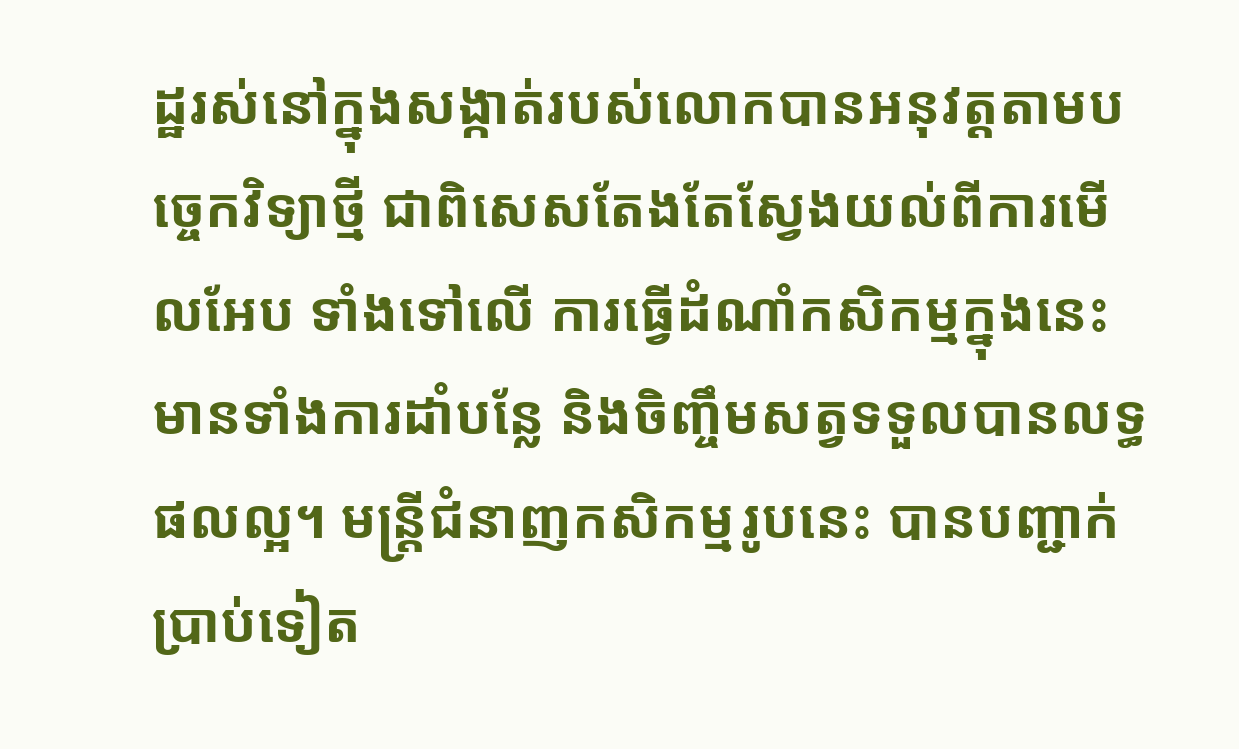ដ្ឋរស់នៅក្នុងសង្កាត់របស់លោកបានអនុវត្តតាមបច្ចេកវិទ្យាថ្មី ជាពិសេសតែងតែស្វែងយល់ពីការមើលអែប ទាំងទៅលើ ការធ្វើដំណាំកសិកម្មក្នុងនេះ មានទាំងការដាំបន្លែ និងចិញ្ចឹមសត្វទទួលបានលទ្ធផលល្អ។ មន្រ្តីជំនាញកសិកម្មរូបនេះ បានបញ្ជាក់ប្រាប់ទៀត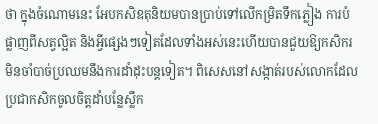ថា ក្នុងចំណោមនេះ អែបកសិឧតុនិយមបានប្រាប់ទៅលើកម្រិតទឹកភ្លៀង ការបំផ្លាញពីសត្វល្អិត និងអ្វីផ្សេងៗទៀតដែលទាំងអស់នេះហើយបានជួយឱ្យកសិករមិនចាំបាច់ប្រឈមនឹងការដាំដុះបន្តទៀត។ ពិសេសនៅសង្កាត់របស់លោកដែលប្រជាកសិកចូលចិត្តដាំបន្លែស្លឹក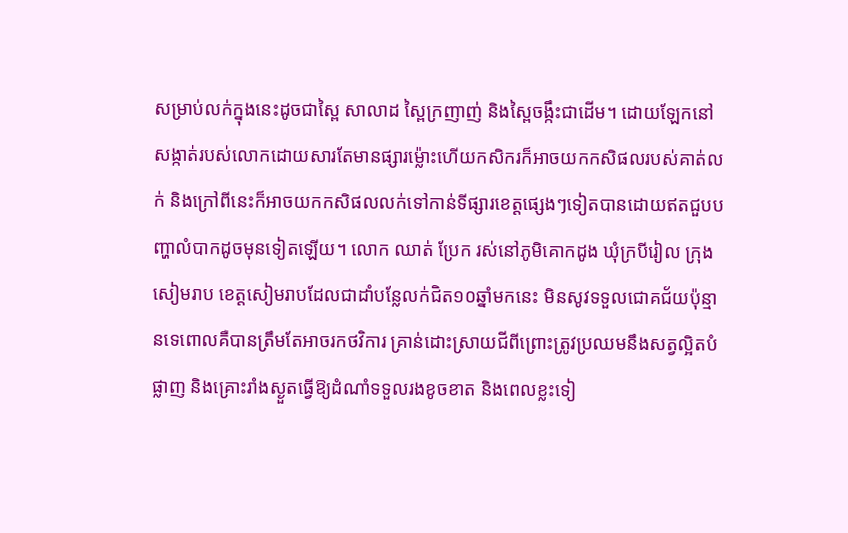សម្រាប់លក់ក្នុងនេះដូចជាស្ពៃ សាលាដ ស្ពៃក្រញាញ់ និងស្ពៃចង្កឹះជាដើម។ ដោយឡែកនៅសង្កាត់របស់លោកដោយសារតែមានផ្សារម្ល៉ោះហើយកសិករក៏អាចយកកសិផលរបស់គាត់លក់ និងក្រៅពីនេះក៏អាចយកកសិផលលក់ទៅកាន់ទីផ្សារខេត្តផ្សេងៗទៀតបានដោយឥតជួបបញ្ហាលំបាកដូចមុនទៀតឡើយ។ លោក ឈាត់ ប្រែក រស់នៅភូមិគោកដូង ឃុំក្របីរៀល ក្រុងសៀមរាប ខេត្តសៀមរាបដែលជាដាំបន្លែលក់ជិត១០ឆ្នាំមកនេះ មិនសូវទទួលជោគជ័យប៉ុន្មានទេពោលគឺបានត្រឹមតែអាចរកថវិការ គ្រាន់ដោះស្រាយជីពីព្រោះត្រូវប្រឈមនឹងសត្វល្អិតបំផ្លាញ និងគ្រោះរាំងស្ងួតធ្វើឱ្យដំណាំទទួលរងខូចខាត និងពេលខ្លះទៀ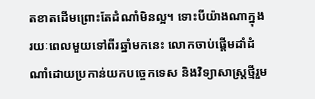តខាតដើមព្រោះតែដំណាំមិនល្អ។ ទោះបីយ៉ាងណាក្នុងរយៈពេលមួយទៅពីរឆ្នាំមកនេះ លោកចាប់ផ្តើមដាំដំណាំដោយប្រកាន់យកបច្ចេកទេស និងវិទ្យាសាស្រ្តថ្មីរួម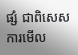ផ្សំ ជាពិសេសការមើល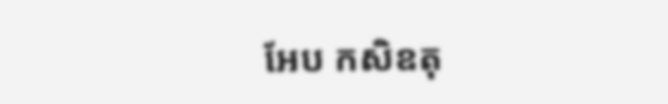អែប កសិឧតុ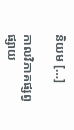និយម […]

កាលវិភាគផ្សព្វផ្សាយ